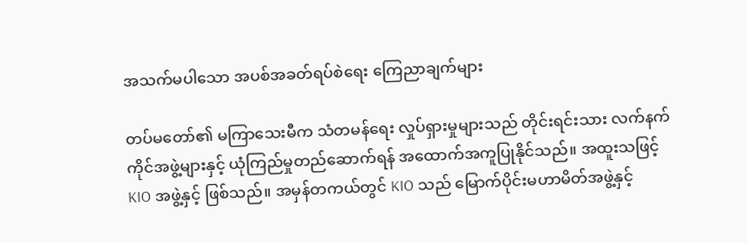အသက်မပါသော အပစ်အခတ်ရပ်စဲရေး ကြေညာချက်များ

တပ်မတော်၏ မကြာသေးမီက သံတမန်ရေး လှုပ်ရှားမှုများသည် တိုင်းရင်းသား လက်နက်ကိုင်အဖွဲ့များနှင့် ယုံကြည်မှုတည်ဆောက်ရန် အထောက်အကူပြုနိုင်သည်။ အထူးသဖြင့် KIO အဖွဲ့နှင့် ဖြစ်သည်။ အမှန်တကယ်တွင် KIO သည် မြောက်ပိုင်းမဟာမိတ်အဖွဲ့နှင့်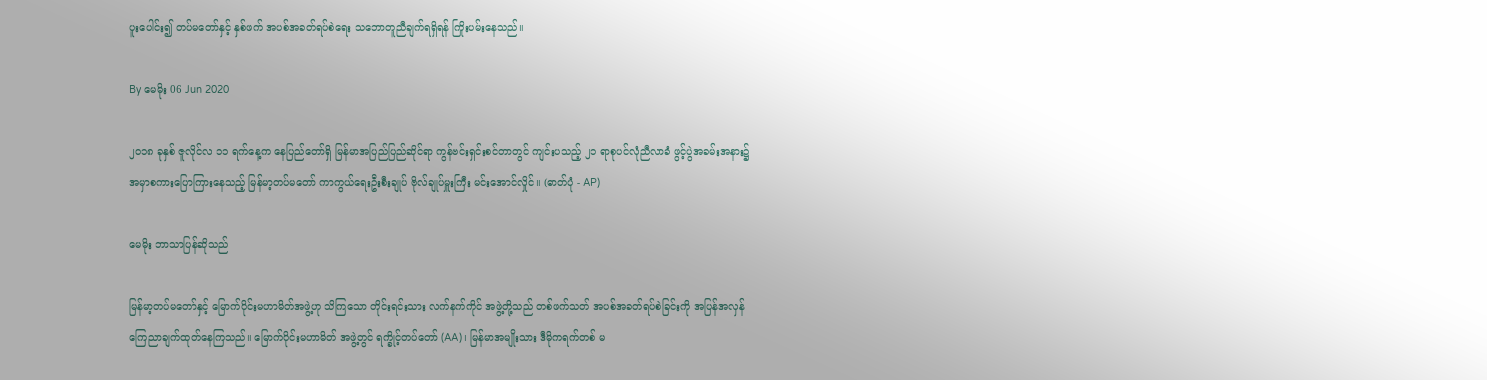ပူးပေါင်း၍ တပ်မတော်နှင့် နှစ်ဖက် အပစ်အခတ်ရပ်စဲရေး သဘောတူညီချက်ရရှိရန် ကြိုးပမ်းနေသည်။

By မေမိုး 06 Jun 2020

၂၀၁၈ ခုနှစ် ဇူလိုင်လ ၁၁ ရက်နေ့က နေပြည်တော်ရှိ မြန်မာအပြည်ပြည်ဆိုင်ရာ ကွန်ဗင်းရှင်းစင်တာတွင် ကျင်းပသည့် ၂၁ ရာစုပင်လုံညီလာခံ ဖွင့်ပွဲအခမ်းအနား၌ အမှာစကားပြောကြားနေသည့် မြန်မာ့တပ်မတော် ကာကွယ်ရေးဦးစီးချုပ် ဗိုလ်ချုပ်မှူးကြီး မင်းအောင်လှိုင်။ (ဓာတ်ပုံ - AP)

မေမိုး ဘာသာပြန်ဆိုသည်

မြန်မာ့တပ်မတော်နှင့် မြောက်ပိုင်းမဟာမိတ်အဖွဲ့ဟု သိကြသော တိုင်းရင်းသား လက်နက်ကိုင် အဖွဲ့တို့သည် တစ်ဖက်သတ် အပစ်အခတ်ရပ်စဲခြင်းကို အပြန်အလှန် ကြေညာချက်ထုတ်နေကြသည်။ မြောက်ပိုင်းမဟာမိတ် အဖွဲ့တွင် ရက္ခိုင့်တပ်တော် (AA)၊ မြန်မာအမျိုးသား ဒီမိုကရက်တစ် မ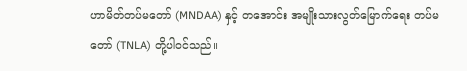ဟာမိတ်တပ်မတော် (MNDAA) နှင့် တအောင်း အမျိုးသားလွတ်မြောက်ရေး တပ်မတော် (TNLA) တို့ပါဝင်သည်။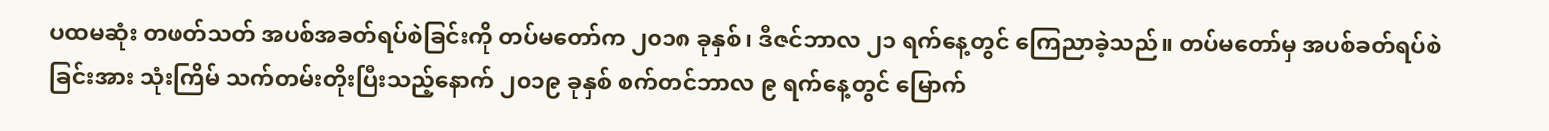ပထမဆုံး တဖတ်သတ် အပစ်အခတ်ရပ်စဲခြင်းကို တပ်မတော်က ၂၀၁၈ ခုနှစ်၊ ဒီဇင်ဘာလ ၂၁ ရက်နေ့တွင် ကြေညာခဲ့သည်။ တပ်မတော်မှ အပစ်ခတ်ရပ်စဲခြင်းအား သုံးကြိမ် သက်တမ်းတိုးပြီးသည့်နောက် ၂၀၁၉ ခုနှစ် စက်တင်ဘာလ ၉ ရက်နေ့တွင် မြောက်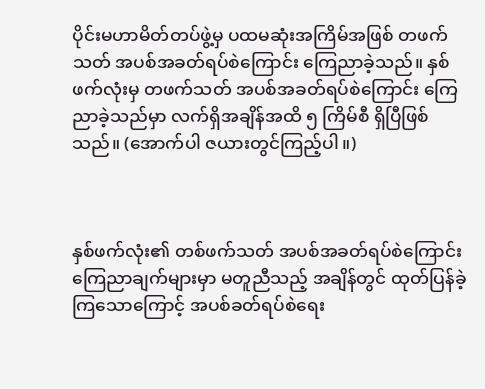ပိုင်းမဟာမိတ်တပ်ဖွဲ့မှ ပထမဆုံးအကြိမ်အဖြစ် တဖက်သတ် အပစ်အခတ်ရပ်စဲကြောင်း ကြေညာခဲ့သည်။ နှစ်ဖက်လုံးမှ တဖက်သတ် အပစ်အခတ်ရပ်စဲကြောင်း ကြေညာခဲ့သည်မှာ လက်ရှိအချိန်အထိ ၅ ကြိမ်စီ ရှိပြီဖြစ်သည်။ (အောက်ပါ ဇယားတွင်ကြည့်ပါ။)



နှစ်ဖက်လုံး၏ တစ်ဖက်သတ် အပစ်အခတ်ရပ်စဲကြောင်း ကြေညာချက်များမှာ မတူညီသည့် အချိန်တွင် ထုတ်ပြန်ခဲ့ကြသောကြောင့် အပစ်ခတ်ရပ်စဲရေး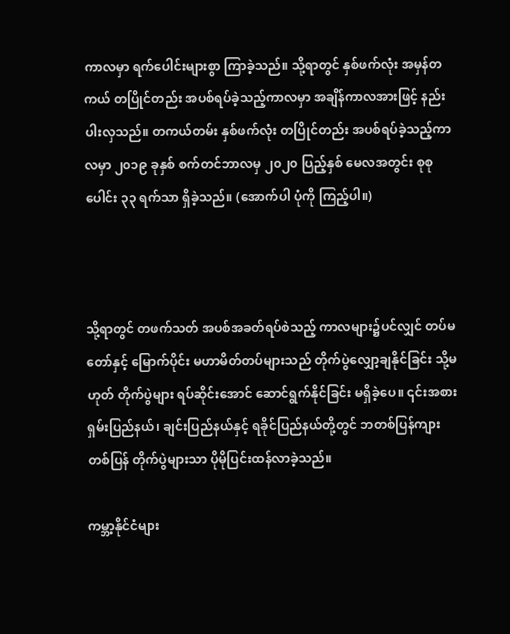ကာလမှာ ရက်ပေါင်းများစွာ ကြာခဲ့သည်။ သို့ရာတွင် နှစ်ဖက်လုံး အမှန်တကယ် တပြိုင်တည်း အပစ်ရပ်ခဲ့သည့်ကာလမှာ အချိန်ကာလအားဖြင့် နည်းပါးလှသည်။ တကယ်တမ်း နှစ်ဖက်လုံး တပြိုင်တည်း အပစ်ရပ်ခဲ့သည့်ကာလမှာ ၂၀၁၉ ခုနှစ် စက်တင်ဘာလမှ ၂၀၂၀ ပြည့်နှစ် မေလအတွင်း စုစုပေါင်း ၃၃ ရက်သာ ရှိခဲ့သည်။ (အောက်ပါ ပုံကို ကြည့်ပါ။)



သို့ရာတွင် တဖက်သတ် အပစ်အခတ်ရပ်စဲသည့် ကာလများ၌ပင်လျှင် တပ်မတော်နှင့် မြောက်ပိုင်း မဟာမိတ်တပ်များသည် တိုက်ပွဲလျှော့ချနိုင်ခြင်း သို့မဟုတ် တိုက်ပွဲများ ရပ်ဆိုင်းအောင် ဆောင်ရွက်နိုင်ခြင်း မရှိခဲ့ပေ။ ၎င်းအစား ရှမ်းပြည်နယ်၊ ချင်းပြည်နယ်နှင့် ရခိုင်ပြည်နယ်တို့တွင် ဘတစ်ပြန်ကျားတစ်ပြန် တိုက်ပွဲများသာ ပိုမိုပြင်းထန်လာခဲ့သည်။

ကမ္ဘာ့နိုင်ငံများ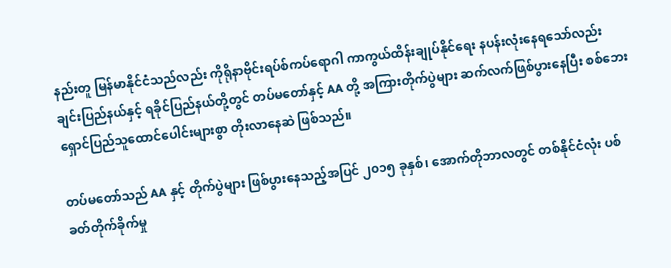နည်းတူ မြန်မာနိုင်ငံသည်လည်း ကိုရိုနာဗိုင်းရပ်စ်ကပ်ရောဂါ ကာကွယ်ထိန်းချုပ်နိုင်ရေး နပန်းလုံးနေရသော်လည်း ချင်းပြည်နယ်နှင့် ရခိုင်ပြည်နယ်တို့တွင် တပ်မတော်နှင့် AA တို့ အကြားတိုက်ပွဲများ ဆက်လက်ဖြစ်ပွားနေပြီး စစ်ဘေးရှောင်ပြည်သူထောင်ပေါင်းများစွာ တိုးလာနေဆဲ ဖြစ်သည်။

တပ်မတော်သည် AA နှင့် တိုက်ပွဲများ ဖြစ်ပွားနေသည့်အပြင် ၂၀၁၅ ခုနှစ်၊ အောက်တိုဘာလတွင် တစ်နိုင်ငံလုံး ပစ်ခတ်တိုက်ခိုက်မှု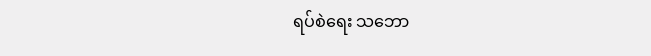ရပ်စဲရေး သဘော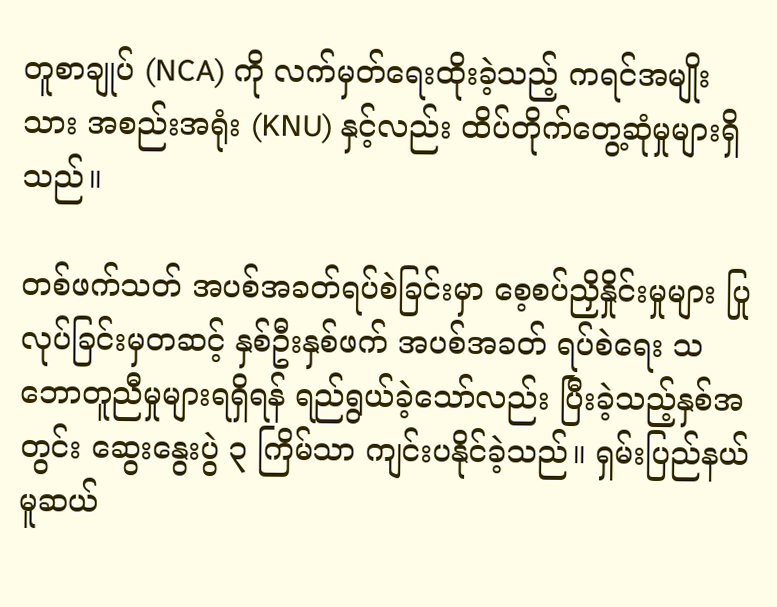တူစာချုပ် (NCA) ကို လက်မှတ်ရေးထိုးခဲ့သည့် ကရင်အမျိုးသား အစည်းအရုံး (KNU) နှင့်လည်း ထိပ်တိုက်တွေ့ဆုံမှုများရှိသည်။

တစ်ဖက်သတ် အပစ်အခတ်ရပ်စဲခြင်းမှာ စေ့စပ်ညှိနှိုင်းမှုများ ပြုလုပ်ခြင်းမှတဆင့် နှစ်ဦးနှစ်ဖက် အပစ်အခတ် ရပ်စဲရေး သဘောတူညီမှုများရရှိရန် ရည်ရွယ်ခဲ့သော်လည်း ပြီးခဲ့သည့်နှစ်အတွင်း ဆွေးနွေးပွဲ ၃ ကြိမ်သာ ကျင်းပနိုင်ခဲ့သည်။ ရှမ်းပြည်နယ် မူဆယ်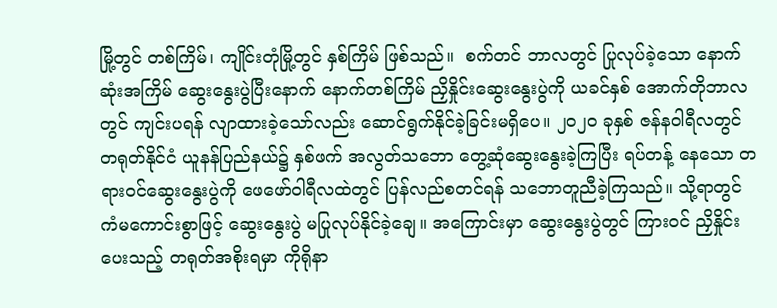မြို့တွင် တစ်ကြိမ်၊ ကျိုင်းတုံမြို့တွင် နှစ်ကြိမ် ဖြစ်သည်။  စက်တင် ဘာလတွင် ပြုလုပ်ခဲ့သော နောက်ဆုံးအကြိမ် ဆွေးနွေးပွဲပြီးနောက် နောက်တစ်ကြိမ် ညှိနှိုင်းဆွေးနွေးပွဲကို ယခင်နှစ် အောက်တိုဘာလတွင် ကျင်းပရန် လျာထားခဲ့သော်လည်း ဆောင်ရွက်နိုင်ခဲ့ခြင်းမရှိပေ။ ၂၀၂၀ ခုနှစ် ဇန်နဝါရီလတွင် တရုတ်နိုင်ငံ ယူနန်ပြည်နယ်၌ နှစ်ဖက် အလွတ်သဘော တွေ့ဆုံဆွေးနွေးခဲ့ကြပြီး ရပ်တန့် နေသော တရားဝင်ဆွေးနွေးပွဲကို ဖေဖော်ဝါရီလထဲတွင် ပြန်လည်စတင်ရန် သဘောတူညီခဲ့ကြသည်။ သို့ရာတွင် ကံမကောင်းစွာဖြင့် ဆွေးနွေးပွဲ မပြုလုပ်နိုင်ခဲ့ချေ။ အကြောင်းမှာ ဆွေးနွေးပွဲတွင် ကြားဝင် ညှိနှိုင်းပေးသည့် တရုတ်အစိုးရမှာ ကိုရိုနာ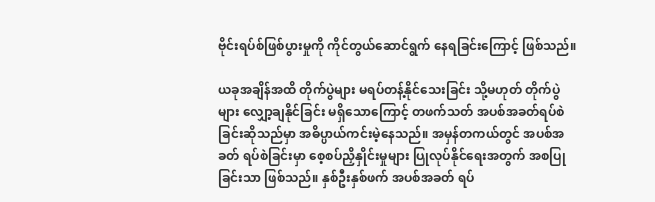ဗိုင်းရပ်စ်ဖြစ်ပွားမှုကို ကိုင်တွယ်ဆောင်ရွက် နေရခြင်းကြောင့် ဖြစ်သည်။

ယခုအချိန်အထိ တိုက်ပွဲများ မရပ်တန့်နိုင်သေးခြင်း သို့မဟုတ် တိုက်ပွဲများ လျှော့ချနိုင်ခြင်း မရှိသောကြောင့် တဖက်သတ် အပစ်အခတ်ရပ်စဲခြင်းဆိုသည်မှာ အဓိပ္ပာယ်ကင်းမဲ့နေသည်။ အမှန်တကယ်တွင် အပစ်အခတ် ရပ်စဲခြင်းမှာ စေ့စပ်ညှိနှိုင်းမှုများ ပြုလုပ်နိုင်ရေးအတွက် အစပြုခြင်းသာ ဖြစ်သည်။ နှစ်ဦးနှစ်ဖက် အပစ်အခတ် ရပ်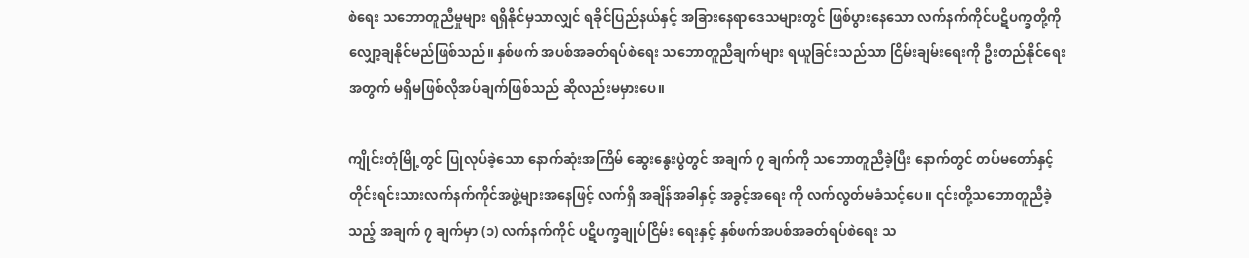စဲရေး သဘောတူညီမှုများ ရရှိနိုင်မှသာလျှင် ရခိုင်ပြည်နယ်နှင့် အခြားနေရာဒေသများတွင် ဖြစ်ပွားနေသော လက်နက်ကိုင်ပဋိပက္ခတို့ကို လျှော့ချနိုင်မည်ဖြစ်သည်။ နှစ်ဖက် အပစ်အခတ်ရပ်စဲရေး သဘောတူညီချက်များ ရယူခြင်းသည်သာ ငြိမ်းချမ်းရေးကို ဦးတည်နိုင်ရေးအတွက် မရှိမဖြစ်လိုအပ်ချက်ဖြစ်သည် ဆိုလည်းမမှားပေ။

ကျိုင်းတုံမြို့တွင် ပြုလုပ်ခဲ့သော နောက်ဆုံးအကြိမ် ဆွေးနွေးပွဲတွင် အချက် ၇ ချက်ကို သဘောတူညီခဲ့ပြီး နောက်တွင် တပ်မတော်နှင့် တိုင်းရင်းသားလက်နက်ကိုင်အဖွဲ့များအနေဖြင့် လက်ရှိ အချိန်အခါနှင့် အခွင့်အရေး ကို လက်လွတ်မခံသင့်ပေ။ ၎င်းတို့သဘောတူညီခဲ့သည့် အချက် ၇ ချက်မှာ (၁) လက်နက်ကိုင် ပဋိပက္ခချုပ်ငြိမ်း ရေးနှင့် နှစ်ဖက်အပစ်အခတ်ရပ်စဲရေး သ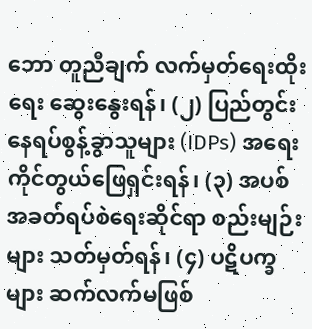ဘော တူညီချက် လက်မှတ်ရေးထိုးရေး ဆွေးနွေးရန်၊ (၂) ပြည်တွင်း နေရပ်စွန့်ခွာသူများ (IDPs) အရေး ကိုင်တွယ်ဖြေရှင်းရန်၊ (၃) အပစ်အခတ်ရပ်စဲရေးဆိုင်ရာ စည်းမျဉ်းများ သတ်မှတ်ရန်၊ (၄) ပဋိပက္ခများ ဆက်လက်မဖြစ်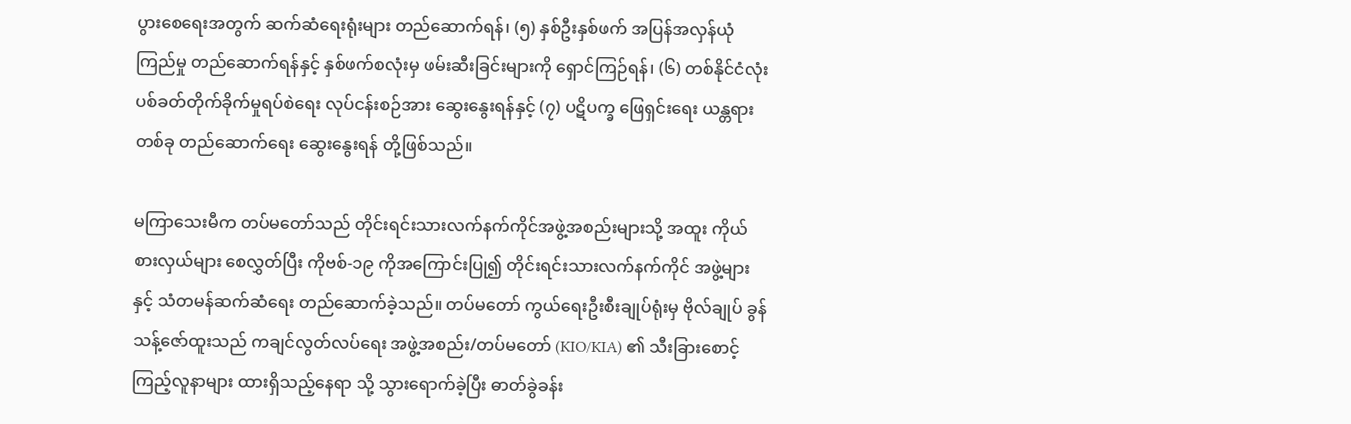ပွားစေရေးအတွက် ဆက်ဆံရေးရုံးများ တည်ဆောက်ရန်၊ (၅) နှစ်ဦးနှစ်ဖက် အပြန်အလှန်ယုံကြည်မှု တည်ဆောက်ရန်နှင့် နှစ်ဖက်စလုံးမှ ဖမ်းဆီးခြင်းများကို ရှောင်ကြဉ်ရန်၊ (၆) တစ်နိုင်ငံလုံး ပစ်ခတ်တိုက်ခိုက်မှုရပ်စဲရေး လုပ်ငန်းစဉ်အား ဆွေးနွေးရန်နှင့် (၇) ပဋိပက္ခ ဖြေရှင်းရေး ယန္တရားတစ်ခု တည်ဆောက်ရေး ဆွေးနွေးရန် တို့ဖြစ်သည်။

မကြာသေးမီက တပ်မတော်သည် တိုင်းရင်းသားလက်နက်ကိုင်အဖွဲ့အစည်းများသို့ အထူး ကိုယ်စားလှယ်များ စေလွှတ်ပြီး ကိုဗစ်-၁၉ ကိုအကြောင်းပြု၍ တိုင်းရင်းသားလက်နက်ကိုင် အဖွဲ့များနှင့် သံတမန်ဆက်ဆံရေး တည်ဆောက်ခဲ့သည်။ တပ်မတော် ကွယ်ရေးဦးစီးချုပ်ရုံးမှ ဗိုလ်ချုပ် ခွန်သန့်ဇော်ထူးသည် ကချင်လွတ်လပ်ရေး အဖွဲ့အစည်း/တပ်မတော် (KIO/KIA) ၏ သီးခြားစောင့်ကြည့်လူနာများ ထားရှိသည့်နေရာ သို့ သွားရောက်ခဲ့ပြီး ဓာတ်ခွဲခန်း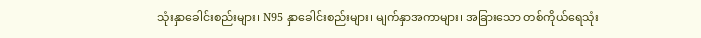သုံးနှာခေါင်းစည်းများ၊ N95 နှာခေါင်းစည်းများ၊ မျက်နှာအကာများ၊ အခြားသော တစ်ကိုယ်ရေသုံး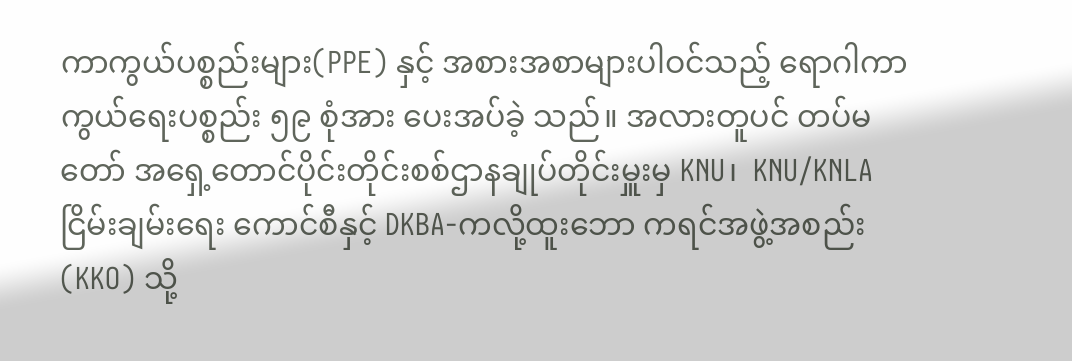ကာကွယ်ပစ္စည်းများ(PPE) နှင့် အစားအစာများပါဝင်သည့် ရောဂါကာကွယ်ရေးပစ္စည်း ၅၉ စုံအား ပေးအပ်ခဲ့ သည်။ အလားတူပင် တပ်မတော် အရှေ့တောင်ပိုင်းတိုင်းစစ်ဌာနချုပ်တိုင်းမှူးမှ KNU၊  KNU/KNLA ငြိမ်းချမ်းရေး ကောင်စီနှင့် DKBA-ကလို့ထူးဘော ကရင်အဖွဲ့အစည်း (KKO) သို့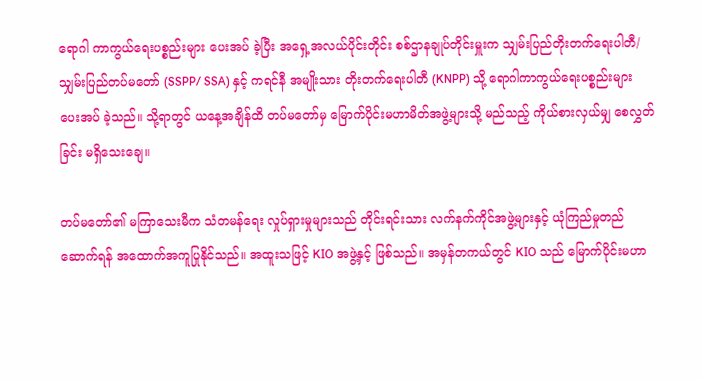ရောဂါ ကာကွယ်ရေးပစ္စည်းများ ပေးအပ် ခဲ့ပြီး အရှေ့အလယ်ပိုင်းတိုင်း စစ်ဌာနချုပ်တိုင်းမှူးက သျှမ်းပြည်တိုးတက်ရေးပါတီ/ သျှမ်းပြည်တပ်မတော် (SSPP/ SSA) နှင့် ကရင်နီ အမျိုးသား တိုးတက်ရေးပါတီ (KNPP) သို့ ရောဂါကာကွယ်ရေးပစ္စည်းများ ပေးအပ် ခဲ့သည်။ သို့ရာတွင် ယနေ့အချိန်ထိ တပ်မတော်မှ မြောက်ပိုင်းမဟာမိတ်အဖွဲ့များသို့ မည်သည့် ကိုယ်စားလှယ်မျှ စေလွှတ်ခြင်း မရှိသေးချေ။

တပ်မတော်၏ မကြာသေးမီက သံတမန်ရေး လှုပ်ရှားမှုများသည် တိုင်းရင်းသား လက်နက်ကိုင်အဖွဲ့များနှင့် ယုံကြည်မှုတည်ဆောက်ရန် အထောက်အကူပြုနိုင်သည်။ အထူးသဖြင့် KIO အဖွဲ့နှင့် ဖြစ်သည်။ အမှန်တကယ်တွင် KIO သည် မြောက်ပိုင်းမဟာ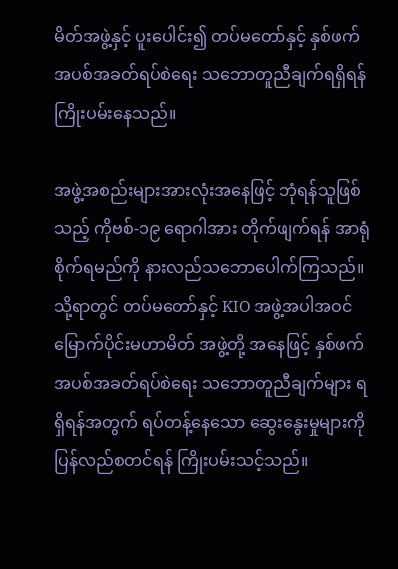မိတ်အဖွဲ့နှင့် ပူးပေါင်း၍ တပ်မတော်နှင့် နှစ်ဖက် အပစ်အခတ်ရပ်စဲရေး သဘောတူညီချက်ရရှိရန် ကြိုးပမ်းနေသည်။

အဖွဲ့အစည်းများအားလုံးအနေဖြင့် ဘုံရန်သူဖြစ်သည့် ကိုဗစ်-၁၉ ရောဂါအား တိုက်ဖျက်ရန် အာရုံစိုက်ရမည်ကို နားလည်သဘောပေါက်ကြသည်။ သို့ရာတွင် တပ်မတော်နှင့် KIO အဖွဲ့အပါအဝင် မြောက်ပိုင်းမဟာမိတ် အဖွဲ့တို့ အနေဖြင့် နှစ်ဖက် အပစ်အခတ်ရပ်စဲရေး သဘောတူညီချက်များ ရရှိရန်အတွက် ရပ်တန့်နေသော ဆွေးနွေးမှုများကို ပြန်လည်စတင်ရန် ကြိုးပမ်းသင့်သည်။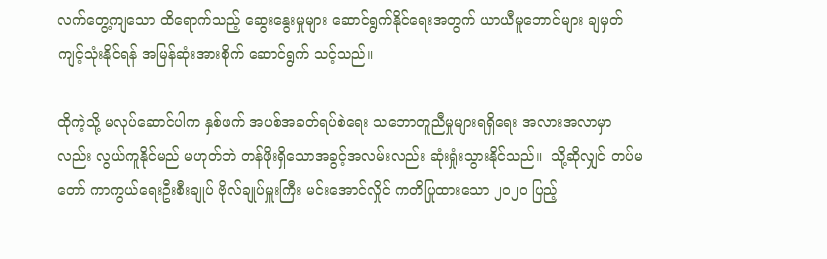လက်တွေ့ကျသော ထိရောက်သည့် ဆွေးနွေးမှုများ ဆောင်ရွက်နိုင်ရေးအတွက် ယာယီမူဘောင်များ ချမှတ်ကျင့်သုံးနိုင်ရန် အမြန်ဆုံးအားစိုက် ဆောင်ရွက် သင့်သည်။

ထိုကဲ့သို့ မလုပ်ဆောင်ပါက နှစ်ဖက် အပစ်အခတ်ရပ်စဲရေး သဘောတူညီမှုများရရှိရေး အလားအလာမှာလည်း လွယ်ကူနိုင်မည် မဟုတ်ဘဲ တန်ဖိုးရှိသောအခွင့်အလမ်းလည်း ဆုံးရှုံးသွားနိုင်သည်။  သို့ဆိုလျှင် တပ်မတော် ကာကွယ်ရေးဦးစီးချုပ် ဗိုလ်ချုပ်မှူးကြီး မင်းအောင်လှိုင် ကတိပြုထားသော ၂၀၂၀ ပြည့်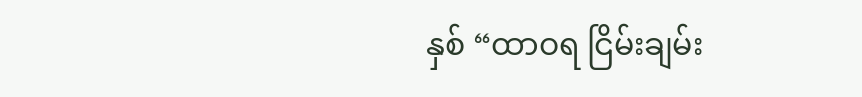နှစ် “ထာဝရ ငြိမ်းချမ်း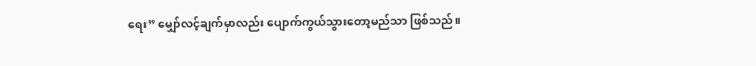ရေး” မျှော်လင့်ချက်မှာလည်း ပျောက်ကွယ်သွားတော့မည်သာ ဖြစ်သည်။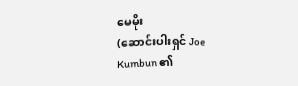မေမိုး
(ဆောင်းပါးရှင် Joe Kumbun ၏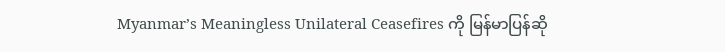Myanmar’s Meaningless Unilateral Ceasefires ကို မြန်မာပြန်ဆို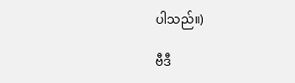ပါသည်။)

ဗီဒီ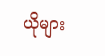ယိုများ